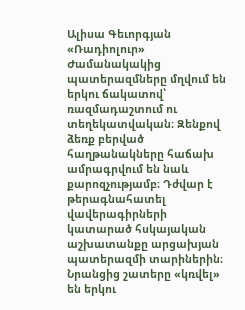Ալիսա Գեւորգյան
«Ռադիոլուր»
Ժամանակակից պատերազմները մղվում են երկու ճակատով՝ ռազմադաշտում ու տեղեկատվական։ Զենքով ձեռք բերված հաղթանակները հաճախ ամրագրվում են նաև քարոզչությամբ։ Դժվար է թերագնահատել վավերագիրների կատարած հսկայական աշխատանքը արցախյան պատերազմի տարիներին։ Նրանցից շատերը «կռվել» են երկու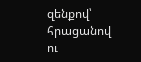զենքով՝ հրացանով ու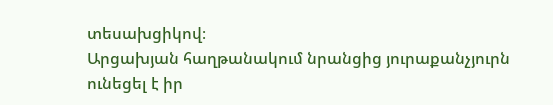տեսախցիկով։
Արցախյան հաղթանակում նրանցից յուրաքանչյուրն ունեցել է իր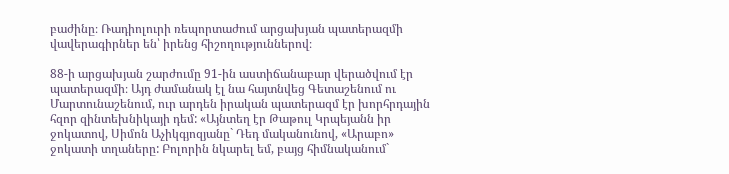բաժինը։ Ռադիոլուրի ռեպորտաժում արցախյան պատերազմի վավերագիրներ են՝ իրենց հիշողություններով։

88-ի արցախյան շարժումը 91-ին աստիճանաբար վերածվում էր պատերազմի։ Այդ ժամանակ էլ նա հայտնվեց Գետաշենում ու Մարտունաշենում, ուր արդեն իրական պատերազմ էր խորհրդային հզոր զինտեխնիկայի դեմ: «Այնտեղ էր Թաթուլ Կրպեյանն իր ջոկատով, Սիմոն Աչիկգյոզյանը` Դեդ մականունով, «Արաբո» ջոկատի տղաները: Բոլորին նկարել եմ, բայց հիմնականում`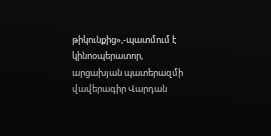թիկունքից»,-պատմում է կինոօպերատոր, արցախյան պատերազմի վավերագիր Վարդան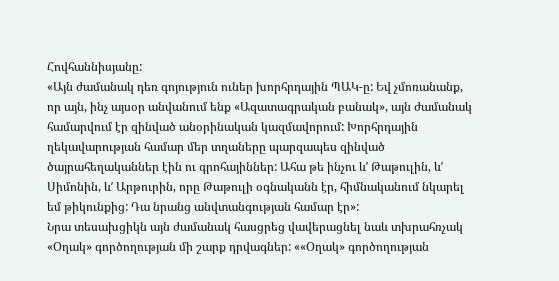Հովհաննիսյանը:
«Այն ժամանակ դեռ գոյություն ուներ խորհրդային ՊԱԿ-ը: Եվ չմոռանանք, որ այն, ինչ այսօր անվանում ենք «Ազատագրական բանակ», այն ժամանակ համարվում էր զինված անօրինական կազմավորում: Խորհրդային ղեկավարության համար մեր տղաները պարզապես զինված ծայրահեղականներ էին ու գրոհայիններ: Ահա թե ինչու ևʹ Թաթուլին, ևʹ Սիմոնին, ևʹ Արթուրին, որը Թաթուլի օգնականն էր, հիմնականում նկարել եմ թիկունքից: Դա նրանց անվտանգության համար էր»:
Նրա տեսախցիկն այն ժամանակ հասցրեց վավերացնել նաև տխրահռչակ «Օղակ» գործողության մի շարք դրվագներ: ««Օղակ» գործողության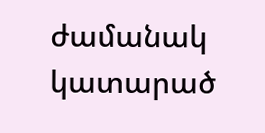ժամանակ կատարած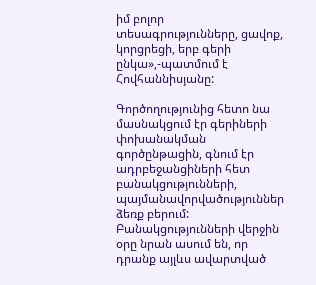իմ բոլոր տեսագրությունները, ցավոք, կորցրեցի, երբ գերի ընկա»,-պատմում է Հովհաննիսյանը:

Գործողությունից հետո նա մասնակցում էր գերիների փոխանակման գործընթացին, գնում էր ադրբեջանցիների հետ բանակցությունների, պայմանավորվածություններ ձեռք բերում: Բանակցությունների վերջին օրը նրան ասում են, որ դրանք այլևս ավարտված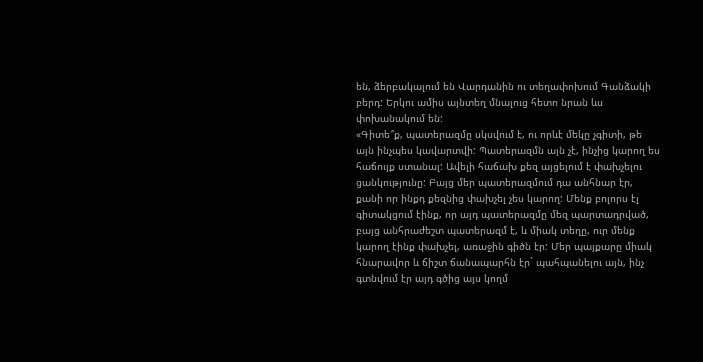են, ձերբակալում են Վարդանին ու տեղափոխում Գանձակի բերդ: Երկու ամիս այնտեղ մնալուց հետո նրան ևս փոխանակում են:
«Գիտե՞ք, պատերազմը սկսվում է, ու որևէ մեկը չգիտի, թե այն ինչպես կավարտվի: Պատերազմն այն չէ, ինչից կարող ես հաճույք ստանալ: Ավելի հաճախ քեզ այցելում է փախչելու ցանկությունը: Բայց մեր պատերազմում դա անհնար էր, քանի որ ինքդ քեզնից փախչել չես կարող: Մենք բոլորս էլ գիտակցում էինք, որ այդ պատերազմը մեզ պարտադրված, բայց անհրաժեշտ պատերազմ է, և միակ տեղը, ուր մենք կարող էինք փախչել, առաջին գիծն էր: Մեր պայքարը միակ հնարավոր և ճիշտ ճանապարհն էր` պահպանելու այն, ինչ գտնվում էր այդ գծից այս կողմ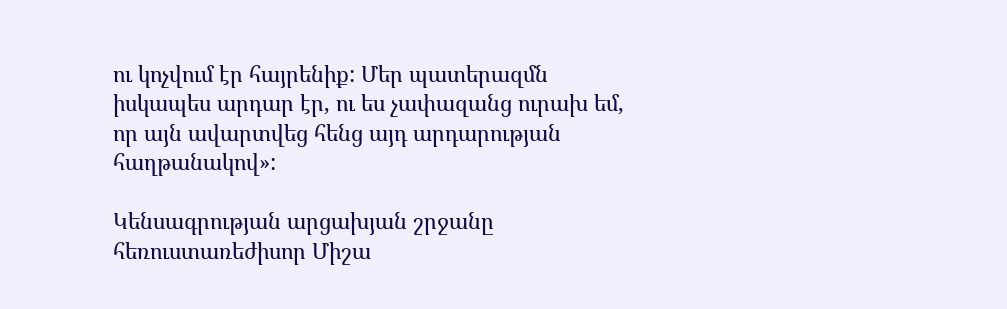ու կոչվում էր հայրենիք: Մեր պատերազմն իսկապես արդար էր, ու ես չափազանց ուրախ եմ, որ այն ավարտվեց հենց այդ արդարության հաղթանակով»:

Կենսագրության արցախյան շրջանը հեռուստառեժիսոր Միշա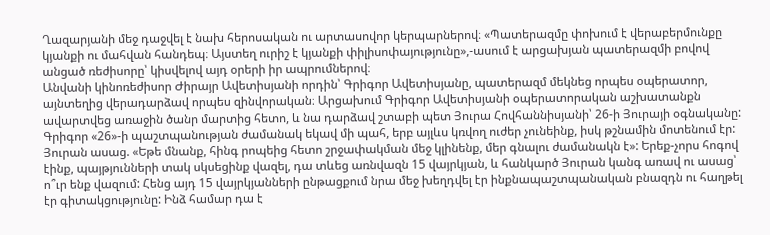Ղազարյանի մեջ դաջվել է նախ հերոսական ու արտասովոր կերպարներով։ «Պատերազմը փոխում է վերաբերմունքը կյանքի ու մահվան հանդեպ։ Այստեղ ուրիշ է կյանքի փիլիսոփայությունը»,-ասում է արցախյան պատերազմի բովով անցած ռեժիսորը՝ կիսվելով այդ օրերի իր ապրումներով։
Անվանի կինոռեժիսոր Ժիրայր Ավետիսյանի որդին՝ Գրիգոր Ավետիսյանը, պատերազմ մեկնեց որպես օպերատոր, այնտեղից վերադարձավ որպես զինվորական։ Արցախում Գրիգոր Ավետիսյանի օպերատորական աշխատանքն ավարտվեց առաջին ծանր մարտից հետո, և նա դարձավ շտաբի պետ Յուրա Հովհաննիսյանի՝ 26-ի Յուրայի օգնականը:
Գրիգոր «26»-ի պաշտպանության ժամանակ եկավ մի պահ, երբ այլևս կռվող ուժեր չունեինք, իսկ թշնամին մոտենում էր: Յուրան ասաց. «Եթե մնանք, հինգ րոպեից հետո շրջափակման մեջ կլինենք, մեր գնալու ժամանակն է»: Երեք-չորս հոգով էինք, պայթյունների տակ սկսեցինք վազել, դա տևեց առնվազն 15 վայրկյան, և հանկարծ Յուրան կանգ առավ ու ասաց՝ ո՞ւր ենք վազում: Հենց այդ 15 վայրկյանների ընթացքում նրա մեջ խեղդվել էր ինքնապաշտպանական բնազդն ու հաղթել էր գիտակցությունը: Ինձ համար դա է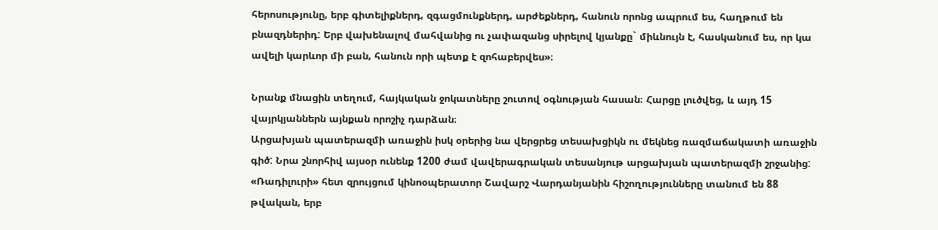հերոսությունը, երբ գիտելիքներդ, զգացմունքներդ, արժեքներդ, հանուն որոնց ապրում ես, հաղթում են բնազդներիդ: Երբ վախենալով մահվանից ու չափազանց սիրելով կյանքը` միևնույն է, հասկանում ես, որ կա ավելի կարևոր մի բան, հանուն որի պետք է զոհաբերվես»։

Նրանք մնացին տեղում, հայկական ջոկատները շուտով օգնության հասան։ Հարցը լուծվեց, և այդ 15 վայրկյաններն այնքան որոշիչ դարձան։
Արցախյան պատերազմի առաջին իսկ օրերից նա վերցրեց տեսախցիկն ու մեկնեց ռազմաճակատի առաջին գիծ: Նրա շնորհիվ այսօր ունենք 1200 ժամ վավերագրական տեսանյութ արցախյան պատերազմի շրջանից: «Ռադիլուրի» հետ զրույցում կինոօպերատոր Շավարշ Վարդանյանին հիշողությունները տանում են 88 թվական, երբ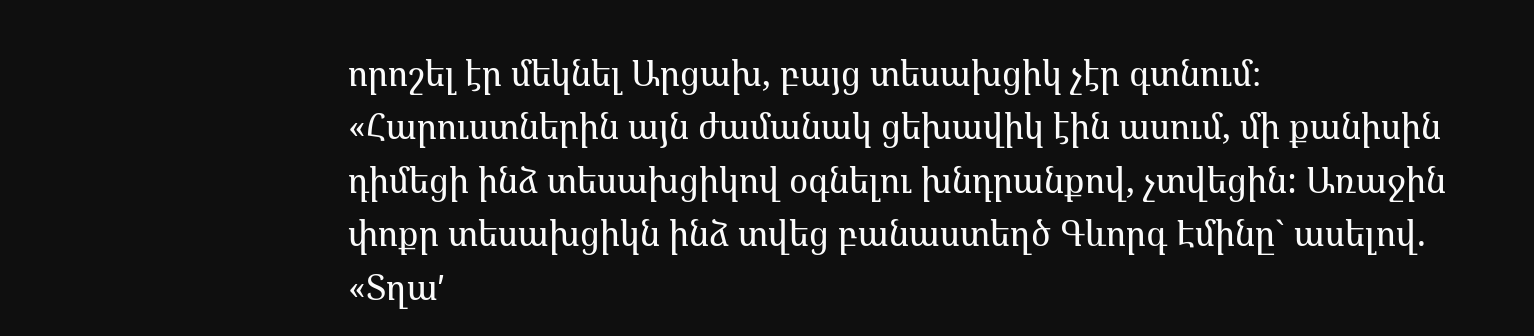որոշել էր մեկնել Արցախ, բայց տեսախցիկ չէր գտնում։
«Հարուստներին այն ժամանակ ցեխավիկ էին ասում, մի քանիսին դիմեցի ինձ տեսախցիկով օգնելու խնդրանքով, չտվեցին: Առաջին փոքր տեսախցիկն ինձ տվեց բանաստեղծ Գևորգ Էմինը` ասելով. «Տղաʹ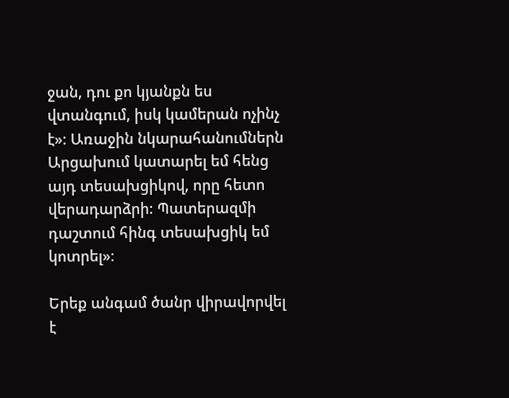ջան, դու քո կյանքն ես վտանգում, իսկ կամերան ոչինչ է»: Առաջին նկարահանումներն Արցախում կատարել եմ հենց այդ տեսախցիկով, որը հետո վերադարձրի: Պատերազմի դաշտում հինգ տեսախցիկ եմ կոտրել»։

Երեք անգամ ծանր վիրավորվել է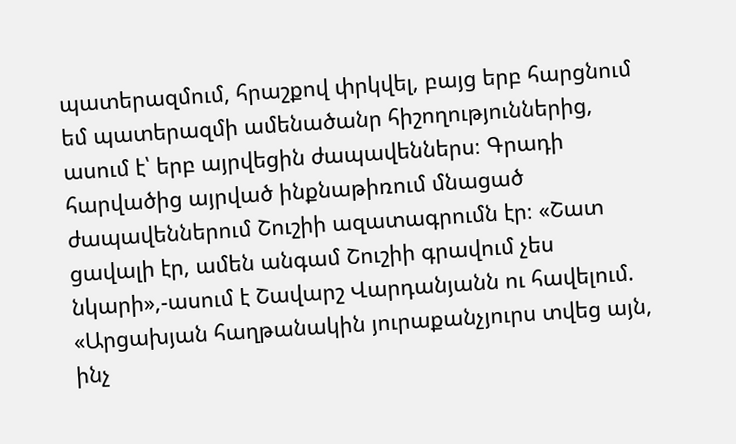պատերազմում, հրաշքով փրկվել, բայց երբ հարցնում եմ պատերազմի ամենածանր հիշողություններից, ասում է՝ երբ այրվեցին ժապավեններս։ Գրադի հարվածից այրված ինքնաթիռում մնացած ժապավեններում Շուշիի ազատագրումն էր։ «Շատ ցավալի էր, ամեն անգամ Շուշիի գրավում չես նկարի»,-ասում է Շավարշ Վարդանյանն ու հավելում.
«Արցախյան հաղթանակին յուրաքանչյուրս տվեց այն, ինչ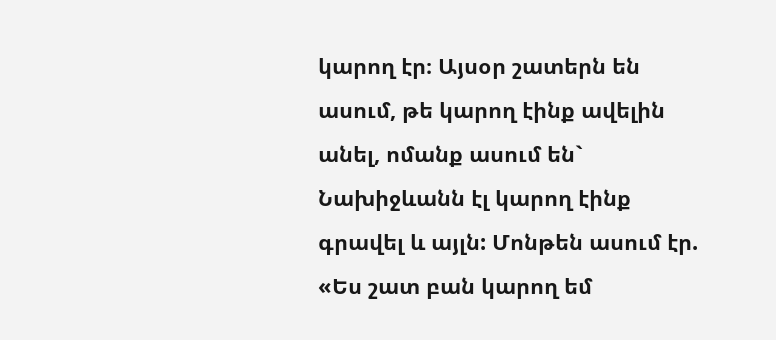կարող էր։ Այսօր շատերն են ասում, թե կարող էինք ավելին անել, ոմանք ասում են` Նախիջևանն էլ կարող էինք գրավել և այլն: Մոնթեն ասում էր. «Ես շատ բան կարող եմ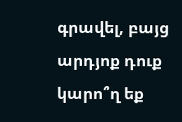գրավել, բայց արդյոք դուք կարո՞ղ եք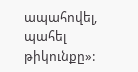ապահովել, պահել թիկունքը»: